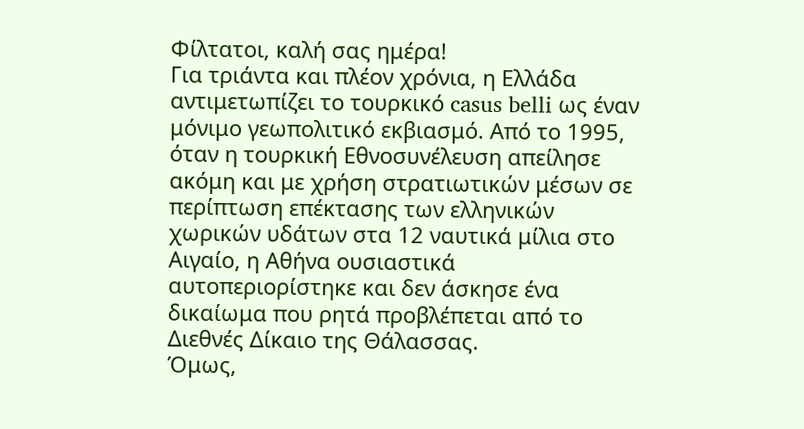Φίλτατοι, καλή σας ημέρα!
Για τριάντα και πλέον χρόνια, η Ελλάδα αντιμετωπίζει το τουρκικό casus belli ως έναν μόνιμο γεωπολιτικό εκβιασμό. Από το 1995, όταν η τουρκική Εθνοσυνέλευση απείλησε ακόμη και με χρήση στρατιωτικών μέσων σε περίπτωση επέκτασης των ελληνικών χωρικών υδάτων στα 12 ναυτικά μίλια στο Αιγαίο, η Αθήνα ουσιαστικά αυτοπεριορίστηκε και δεν άσκησε ένα δικαίωμα που ρητά προβλέπεται από το Διεθνές Δίκαιο της Θάλασσας.
Όμως,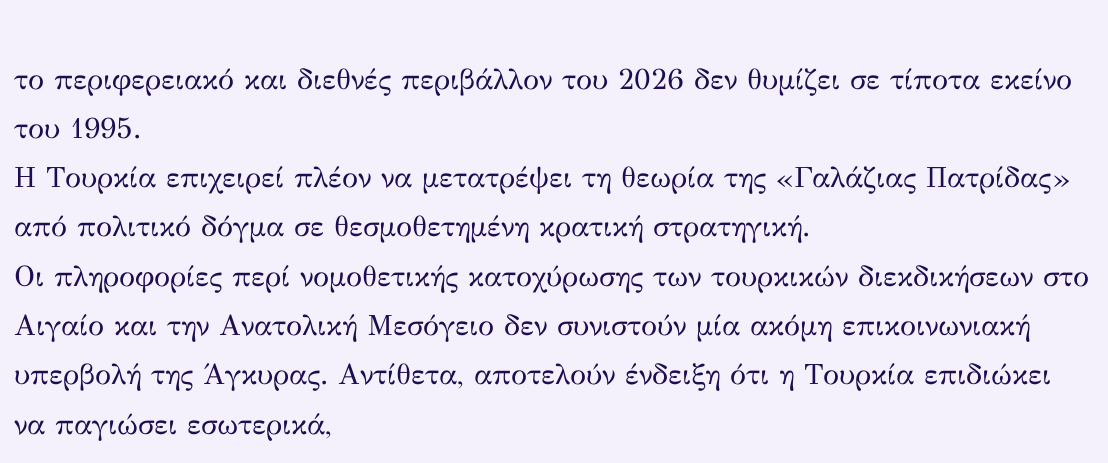το περιφερειακό και διεθνές περιβάλλον του 2026 δεν θυμίζει σε τίποτα εκείνο του 1995.
Η Τουρκία επιχειρεί πλέον να μετατρέψει τη θεωρία της «Γαλάζιας Πατρίδας» από πολιτικό δόγμα σε θεσμοθετημένη κρατική στρατηγική.
Οι πληροφορίες περί νομοθετικής κατοχύρωσης των τουρκικών διεκδικήσεων στο Αιγαίο και την Ανατολική Μεσόγειο δεν συνιστούν μία ακόμη επικοινωνιακή υπερβολή της Άγκυρας. Αντίθετα, αποτελούν ένδειξη ότι η Τουρκία επιδιώκει να παγιώσει εσωτερικά,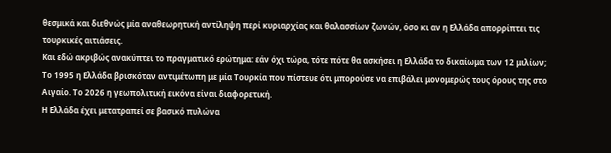θεσμικά και διεθνώς μία αναθεωρητική αντίληψη περί κυριαρχίας και θαλασσίων ζωνών, όσο κι αν η Ελλάδα απορρίπτει τις τουρκικές αιτιάσεις.
Και εδώ ακριβώς ανακύπτει το πραγματικό ερώτημα: εάν όχι τώρα, τότε πότε θα ασκήσει η Ελλάδα το δικαίωμα των 12 μιλίων;
Το 1995 η Ελλάδα βρισκόταν αντιμέτωπη με μία Τουρκία που πίστευε ότι μπορούσε να επιβάλει μονομερώς τους όρους της στο Αιγαίο. Το 2026 η γεωπολιτική εικόνα είναι διαφορετική.
Η Ελλάδα έχει μετατραπεί σε βασικό πυλώνα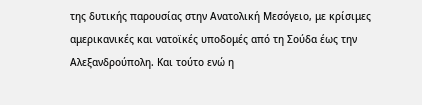της δυτικής παρουσίας στην Ανατολική Μεσόγειο, με κρίσιμες αμερικανικές και νατοϊκές υποδομές από τη Σούδα έως την Αλεξανδρούπολη. Και τούτο ενώ η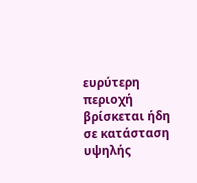ευρύτερη περιοχή βρίσκεται ήδη σε κατάσταση υψηλής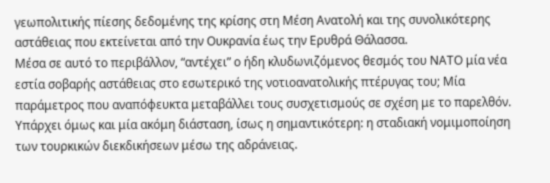γεωπολιτικής πίεσης δεδομένης της κρίσης στη Μέση Ανατολή και της συνολικότερης αστάθειας που εκτείνεται από την Ουκρανία έως την Ερυθρά Θάλασσα.
Μέσα σε αυτό το περιβάλλον, “αντέχει” ο ήδη κλυδωνιζόμενος θεσμός του ΝΑΤΟ μία νέα εστία σοβαρής αστάθειας στο εσωτερικό της νοτιοανατολικής πτέρυγας του; Μία παράμετρος που αναπόφευκτα μεταβάλλει τους συσχετισμούς σε σχέση με το παρελθόν.
Υπάρχει όμως και μία ακόμη διάσταση, ίσως η σημαντικότερη: η σταδιακή νομιμοποίηση των τουρκικών διεκδικήσεων μέσω της αδράνειας.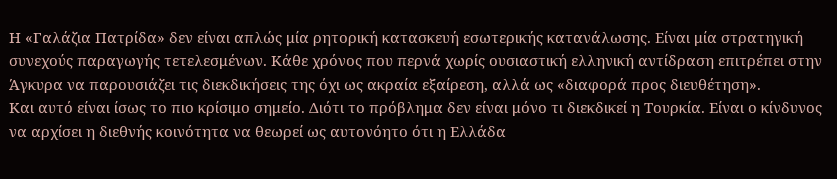Η «Γαλάζια Πατρίδα» δεν είναι απλώς μία ρητορική κατασκευή εσωτερικής κατανάλωσης. Είναι μία στρατηγική συνεχούς παραγωγής τετελεσμένων. Κάθε χρόνος που περνά χωρίς ουσιαστική ελληνική αντίδραση επιτρέπει στην Άγκυρα να παρουσιάζει τις διεκδικήσεις της όχι ως ακραία εξαίρεση, αλλά ως «διαφορά προς διευθέτηση».
Και αυτό είναι ίσως το πιο κρίσιμο σημείο. Διότι το πρόβλημα δεν είναι μόνο τι διεκδικεί η Τουρκία. Είναι ο κίνδυνος να αρχίσει η διεθνής κοινότητα να θεωρεί ως αυτονόητο ότι η Ελλάδα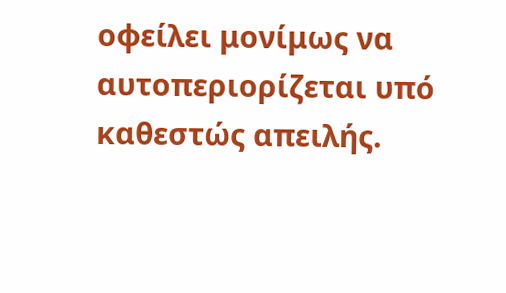οφείλει μονίμως να αυτοπεριορίζεται υπό καθεστώς απειλής.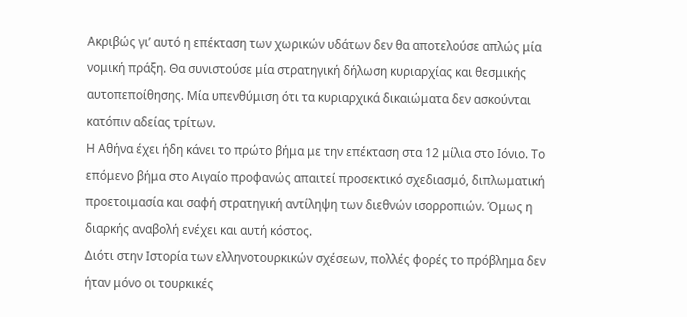Ακριβώς γι’ αυτό η επέκταση των χωρικών υδάτων δεν θα αποτελούσε απλώς μία νομική πράξη. Θα συνιστούσε μία στρατηγική δήλωση κυριαρχίας και θεσμικής αυτοπεποίθησης. Μία υπενθύμιση ότι τα κυριαρχικά δικαιώματα δεν ασκούνται κατόπιν αδείας τρίτων.
Η Αθήνα έχει ήδη κάνει το πρώτο βήμα με την επέκταση στα 12 μίλια στο Ιόνιο. Το επόμενο βήμα στο Αιγαίο προφανώς απαιτεί προσεκτικό σχεδιασμό, διπλωματική προετοιμασία και σαφή στρατηγική αντίληψη των διεθνών ισορροπιών. Όμως η διαρκής αναβολή ενέχει και αυτή κόστος.
Διότι στην Ιστορία των ελληνοτουρκικών σχέσεων, πολλές φορές το πρόβλημα δεν ήταν μόνο οι τουρκικές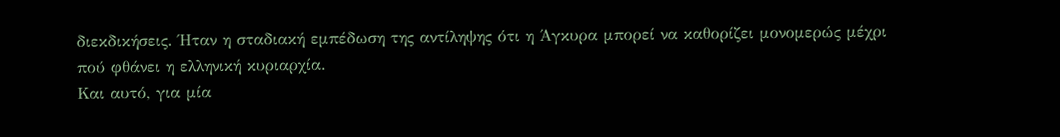διεκδικήσεις. Ήταν η σταδιακή εμπέδωση της αντίληψης ότι η Άγκυρα μπορεί να καθορίζει μονομερώς μέχρι πού φθάνει η ελληνική κυριαρχία.
Και αυτό, για μία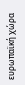ευρωπαϊκή χώρα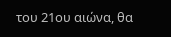του 21ου αιώνα, θα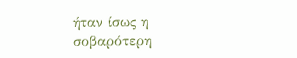ήταν ίσως η σοβαρότερη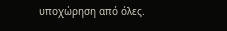υποχώρηση από όλες.